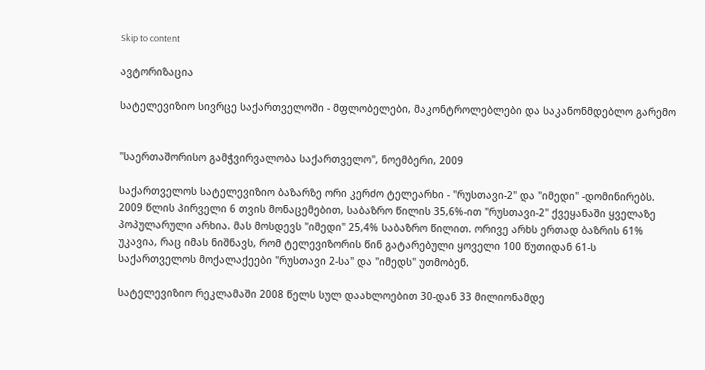Skip to content

ავტორიზაცია

სატელევიზიო სივრცე საქართველოში - მფლობელები, მაკონტროლებლები და საკანონმდებლო გარემო


"საერთაშორისო გამჭვირვალობა საქართველო", ნოემბერი, 2009

საქართველოს სატელევიზიო ბაზარზე ორი კერძო ტელეარხი - "რუსთავი-2" და "იმედი" -დომინირებს. 2009 წლის პირველი 6 თვის მონაცემებით, საბაზრო წილის 35,6%-ით "რუსთავი-2" ქვეყანაში ყველაზე პოპულარული არხია. მას მოსდევს "იმედი" 25,4% საბაზრო წილით. ორივე არხს ერთად ბაზრის 61% უკავია, რაც იმას ნიშნავს, რომ ტელევიზორის წინ გატარებული ყოველი 100 წუთიდან 61-ს საქართველოს მოქალაქეები "რუსთავი 2-სა" და "იმედს" უთმობენ.

სატელევიზიო რეკლამაში 2008 წელს სულ დაახლოებით 30-დან 33 მილიონამდე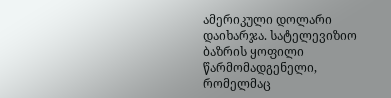ამერიკული დოლარი დაიხარჯა. სატელევიზიო ბაზრის ყოფილი წარმომადგენელი, რომელმაც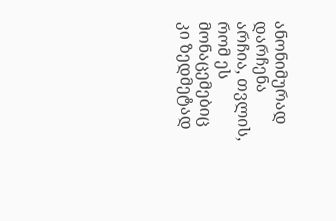ანონიმურად დარჩენა არჩია, თვლის, რომ ეს მონაცემებიც კი ზედმეტად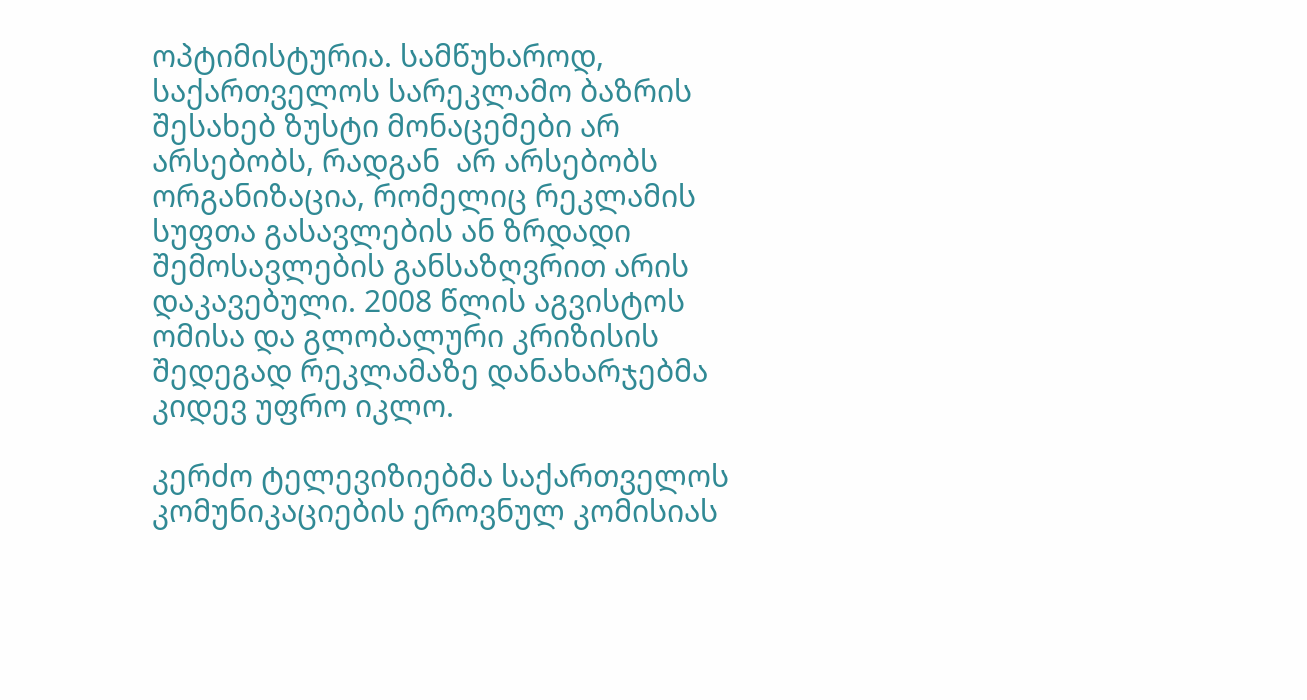ოპტიმისტურია. სამწუხაროდ, საქართველოს სარეკლამო ბაზრის შესახებ ზუსტი მონაცემები არ არსებობს, რადგან  არ არსებობს ორგანიზაცია, რომელიც რეკლამის სუფთა გასავლების ან ზრდადი შემოსავლების განსაზღვრით არის დაკავებული. 2008 წლის აგვისტოს ომისა და გლობალური კრიზისის შედეგად რეკლამაზე დანახარჯებმა კიდევ უფრო იკლო.

კერძო ტელევიზიებმა საქართველოს კომუნიკაციების ეროვნულ კომისიას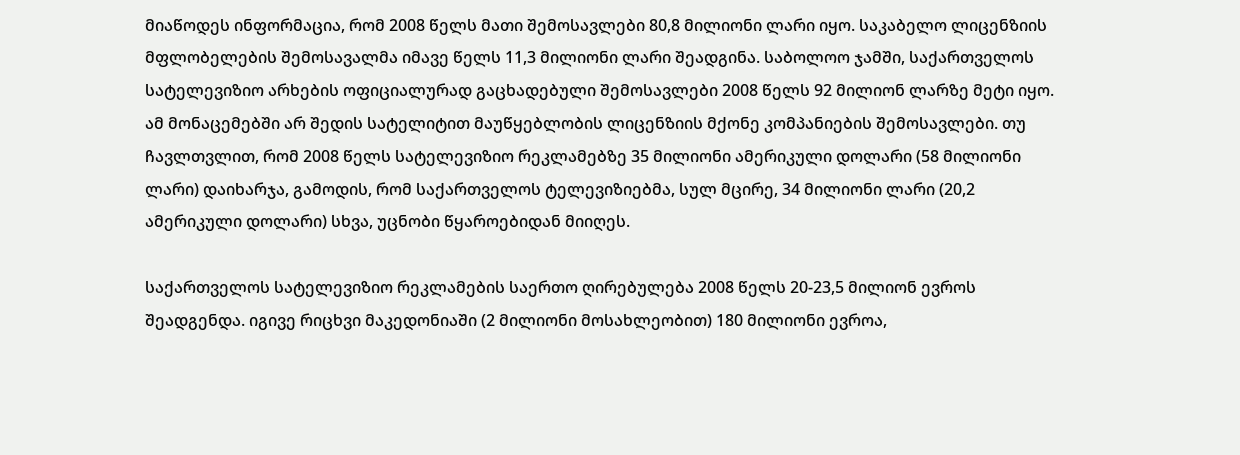მიაწოდეს ინფორმაცია, რომ 2008 წელს მათი შემოსავლები 80,8 მილიონი ლარი იყო. საკაბელო ლიცენზიის მფლობელების შემოსავალმა იმავე წელს 11,3 მილიონი ლარი შეადგინა. საბოლოო ჯამში, საქართველოს სატელევიზიო არხების ოფიციალურად გაცხადებული შემოსავლები 2008 წელს 92 მილიონ ლარზე მეტი იყო. ამ მონაცემებში არ შედის სატელიტით მაუწყებლობის ლიცენზიის მქონე კომპანიების შემოსავლები. თუ ჩავლთვლით, რომ 2008 წელს სატელევიზიო რეკლამებზე 35 მილიონი ამერიკული დოლარი (58 მილიონი ლარი) დაიხარჯა, გამოდის, რომ საქართველოს ტელევიზიებმა, სულ მცირე, 34 მილიონი ლარი (20,2 ამერიკული დოლარი) სხვა, უცნობი წყაროებიდან მიიღეს.

საქართველოს სატელევიზიო რეკლამების საერთო ღირებულება 2008 წელს 20-23,5 მილიონ ევროს შეადგენდა. იგივე რიცხვი მაკედონიაში (2 მილიონი მოსახლეობით) 180 მილიონი ევროა,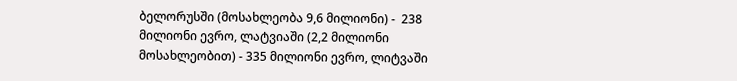ბელორუსში (მოსახლეობა 9,6 მილიონი) -  238 მილიონი ევრო, ლატვიაში (2,2 მილიონი მოსახლეობით) - 335 მილიონი ევრო, ლიტვაში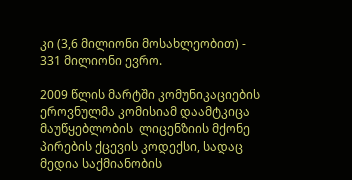კი (3,6 მილიონი მოსახლეობით) - 331 მილიონი ევრო.

2009 წლის მარტში კომუნიკაციების ეროვნულმა კომისიამ დაამტკიცა მაუწყებლობის  ლიცენზიის მქონე პირების ქცევის კოდექსი, სადაც მედია საქმიანობის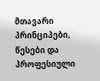მთავარი პრინციპები, წესები და პროფესიული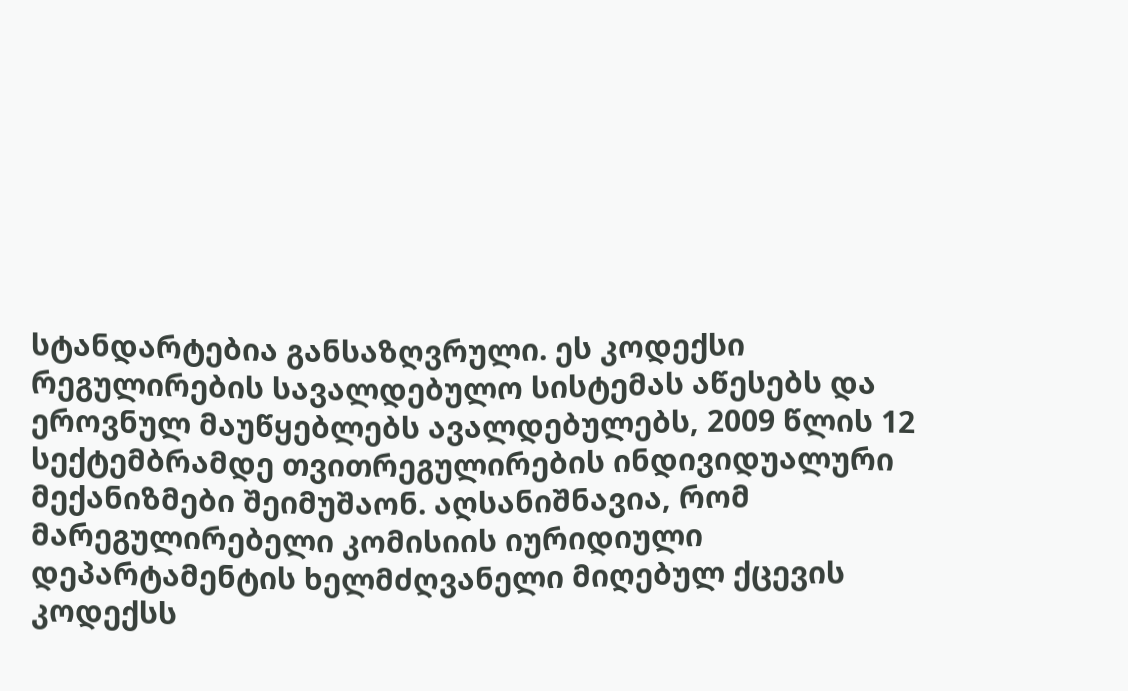სტანდარტებია განსაზღვრული. ეს კოდექსი რეგულირების სავალდებულო სისტემას აწესებს და ეროვნულ მაუწყებლებს ავალდებულებს, 2009 წლის 12 სექტემბრამდე თვითრეგულირების ინდივიდუალური მექანიზმები შეიმუშაონ. აღსანიშნავია, რომ მარეგულირებელი კომისიის იურიდიული დეპარტამენტის ხელმძღვანელი მიღებულ ქცევის კოდექსს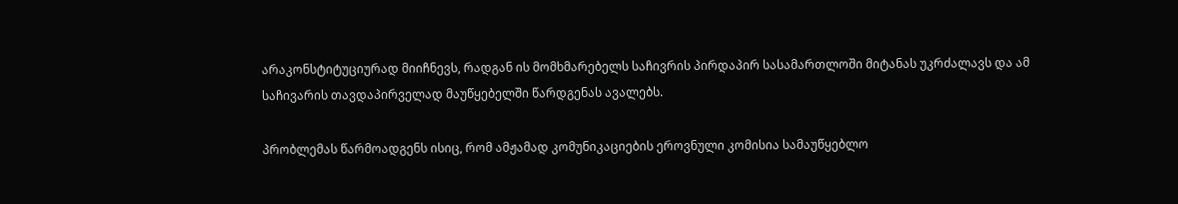არაკონსტიტუციურად მიიჩნევს, რადგან ის მომხმარებელს საჩივრის პირდაპირ სასამართლოში მიტანას უკრძალავს და ამ საჩივარის თავდაპირველად მაუწყებელში წარდგენას ავალებს.

პრობლემას წარმოადგენს ისიც, რომ ამჟამად კომუნიკაციების ეროვნული კომისია სამაუწყებლო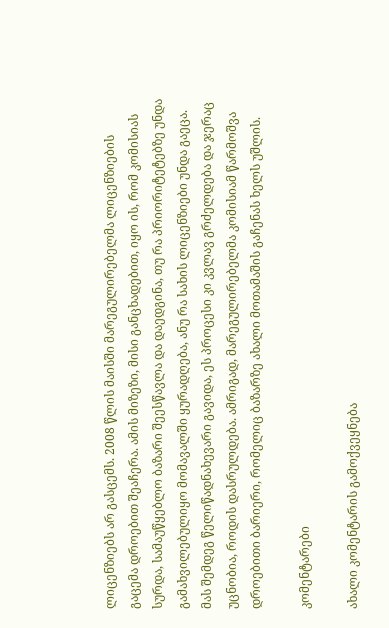ლიცენზიებს არ გასცემს. 2008 წლის მაისში მარეგულირებელმა ლიცენზიების გაცემა დროებით შეაჩერა. ამის მიზეზი, მისი განცხადებით, იყო ის, რომ კომისიას სურდა, სამაუწყებლო ბაზარი შეესწავლა და დაედგინა, თუ რა პრიორიტეტებზე უნდა გამახვილებულიყო მომავალში ყურადღება, ანუ რა სახის ლიცენზიები უნდა გაეცა. მას შემდეგ წელიწადნახევარი გავიდა, ეს პროცესი კი კვლავ გრძელდება და ჯერაც უცნობია, როდის დასრულდება. ამრიგად, მარეგულირებელმა კომისიამ წარმოშვა დროებითი ბარიერი, რომელიც ბაზარზე ახალი მოთამაშის გაჩენას ხელს უშლის.

კომენტარები

ახალი კომენტარის გამოქვეყნება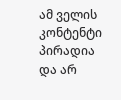ამ ველის კონტენტი პირადია და არ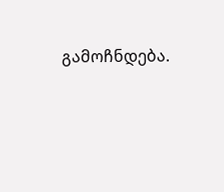გამოჩნდება.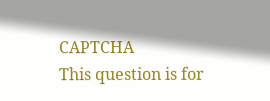CAPTCHA
This question is for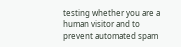testing whether you are a human visitor and to prevent automated spam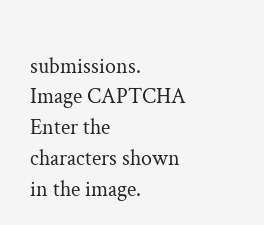submissions.
Image CAPTCHA
Enter the characters shown in the image.